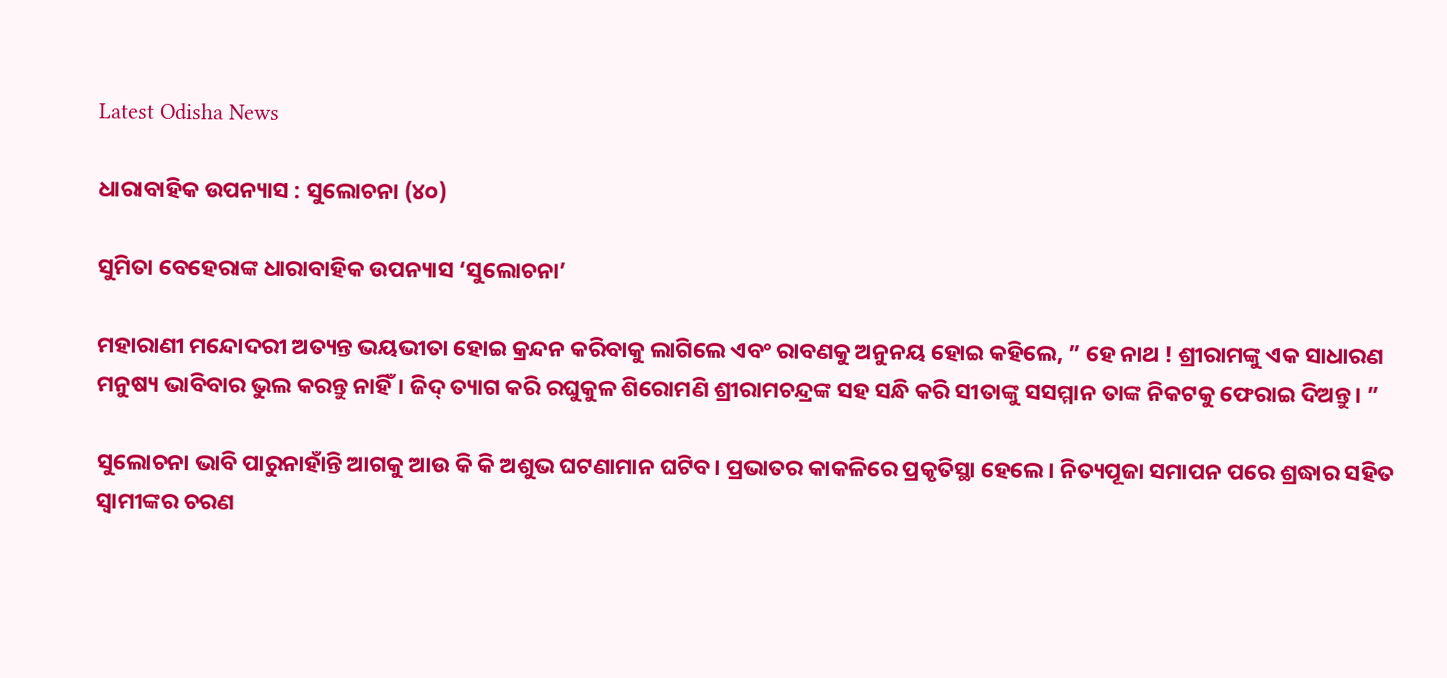Latest Odisha News

ଧାରାବାହିକ ଉପନ୍ୟାସ : ସୁଲୋଚନା (୪୦)

ସୁମିତା ବେହେରାଙ୍କ ଧାରାବାହିକ ଉପନ୍ୟାସ ‘ସୁଲୋଚନା’

ମହାରାଣୀ ମନ୍ଦୋଦରୀ ଅତ୍ୟନ୍ତ ଭୟଭୀତା ହୋଇ କ୍ରନ୍ଦନ କରିବାକୁ ଲାଗିଲେ ଏବଂ ରାବଣକୁ ଅନୁନୟ ହୋଇ କହିଲେ, ” ହେ ନାଥ ! ଶ୍ରୀରାମଙ୍କୁ ଏକ ସାଧାରଣ ମନୁଷ୍ୟ ଭାବିବାର ଭୁଲ କରନ୍ତୁ ନାହିଁ। ଜିଦ୍ ତ୍ୟାଗ କରି ରଘୁକୁଳ ଶିରୋମଣି ଶ୍ରୀରାମଚନ୍ଦ୍ରଙ୍କ ସହ ସନ୍ଧି କରି ସୀତାଙ୍କୁ ସସମ୍ମାନ ତାଙ୍କ ନିକଟକୁ ଫେରାଇ ଦିଅନ୍ତୁ। ”

ସୁଲୋଚନା ଭାବି ପାରୁନାହାଁନ୍ତି ଆଗକୁ ଆଉ କି କି ଅଶୁଭ ଘଟଣାମାନ ଘଟିବ। ପ୍ରଭାତର କାକଳିରେ ପ୍ରକୃତିସ୍ଥା ହେଲେ। ନିତ୍ୟପୂଜା ସମାପନ ପରେ ଶ୍ରଦ୍ଧାର ସହିତ ସ୍ୱାମୀଙ୍କର ଚରଣ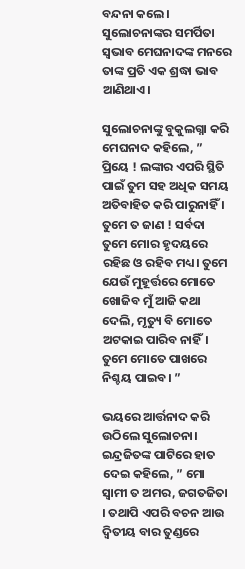ବନ୍ଦନା କଲେ। ସୁଲୋଚନାଙ୍କର ସମର୍ପିତା ସ୍ଵଭାବ ମେଘନାଦଙ୍କ ମନରେ ତାଙ୍କ ପ୍ରତି ଏକ ଶ୍ରଦ୍ଧା ଭାବ ଆଣିଥାଏ।

ସୁଲୋଚନାଙ୍କୁ ବୁକୁଲଗ୍ନା କରି ମେଘନାଦ କହିଲେ, ” ପ୍ରିୟେ ! ଲଙ୍କାର ଏପରି ସ୍ଥିତି ପାଇଁ ତୁମ ସହ ଅଧିକ ସମୟ ଅତିବାହିତ କରି ପାରୁନାହିଁ । ତୁମେ ତ ଜାଣ ! ସର୍ବଦା ତୁମେ ମୋର ହୃଦୟରେ ରହିଛ ଓ ରହିବ ମଧ୍ୟ। ତୁମେ ଯେଉଁ ମୁହୂର୍ତ୍ତରେ ମୋତେ ଖୋଜିବ ମୁଁ ଆଜି କଥା ଦେଲି, ମୃତ୍ୟୁ ବି ମୋତେ ଅଟକାଇ ପାରିବ ନାହିଁ। ତୁମେ ମୋତେ ପାଖରେ ନିଶ୍ଚୟ ପାଇବ। ”

ଭୟରେ ଆର୍ତ୍ତନାଦ କରି ଉଠିଲେ ସୁଲୋଚନା। ଇନ୍ଦ୍ରଜିତଙ୍କ ପାଟିରେ ହାତ ଦେଇ କହିଲେ, ” ମୋ ସ୍ୱାମୀ ତ ଅମର, ଜଗତଜିତା । ତଥାପି ଏପରି ବଚନ ଆଉ ଦ୍ବିତୀୟ ବାର ତୁଣ୍ଡରେ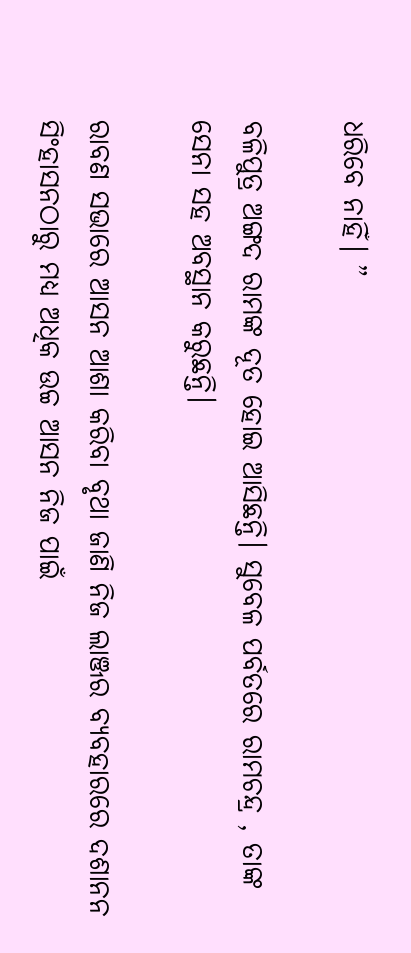ଧରିବେ ନାହିଁ। ”

ବଳିପୁତ୍ର ଅଙ୍ଗଦ ରାମଙ୍କ ଦୂତ ହୋଇ ଆସିଛନ୍ତି। ସୁବେଳ ପର୍ବତରେ ରାମଚନ୍ଦ୍ର , ତାଙ୍କ ସେନା ସହ ଅବସ୍ଥାନ କରୁଛନ୍ତି।

ରାବଣ ସଭାରେ ଆସନ ଆଶା କରିବା ବୃଥା ଜାଣି ନିଜ ଲାଞ୍ଜର ବ୍ୟବହାରରେ ଦଶାନନ ସିଂହାସନଠାରୁ ମଧ୍ୟ ଅଧିକ ଉଚ୍ଚ ଆସନ ନିଜ ପାଇଁ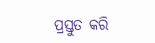ପ୍ରସ୍ତୁତ କରି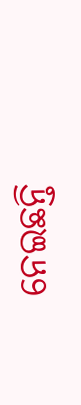ନେଇଛନ୍ତି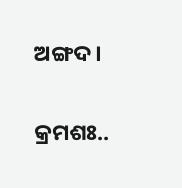ଅଙ୍ଗଦ।

କ୍ରମଶଃ..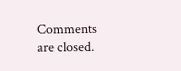Comments are closed.